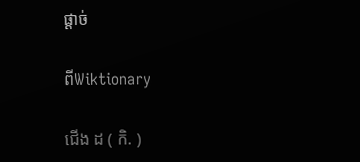ផ្ដាច់

ពីWiktionary

ជើង ដ ( កិ. )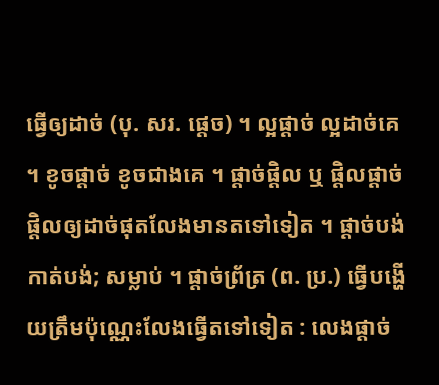ធ្វើឲ្យដាច់ (បុ. សរ. ផ្ដេច) ។ ល្អផ្ដាច់ ល្អដាច់គេ ។ ខូចផ្ដាច់ ខូចជាងគេ ។ ផ្ដាច់ផ្ដិល ឬ ផ្ដិលផ្ដាច់ ផ្ដិលឲ្យដាច់ផុតលែងមានតទៅទៀត ។ ផ្ដាច់បង់ កាត់បង់; សម្លាប់ ។ ផ្ដាច់ព្រ័ត្រ (ព. ប្រ.) ធ្វើបង្ហើយត្រឹមប៉ុណ្ណេះលែងធ្វើតទៅទៀត : លេងផ្ដាច់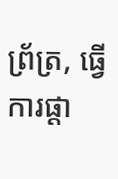ព្រ័ត្រ, ធ្វើការផ្ដា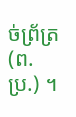ច់ព្រ័ត្រ (ព. ប្រ.) ។